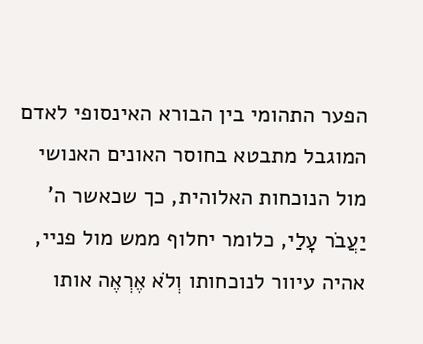הפער התהומי בין הבורא האינסופי לאדם המוגבל מתבטא בחוסר האונים האנושי מול הנוכחות האלוהית, כך שכאשר ה' יַעֲבֹר עָלַי, כלומר יחלוף ממש מול פניי, אהיה עיוור לנוכחותו וְלֹא אֶרְאֶה אותו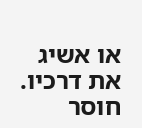או אשיג את דרכיו. חוסר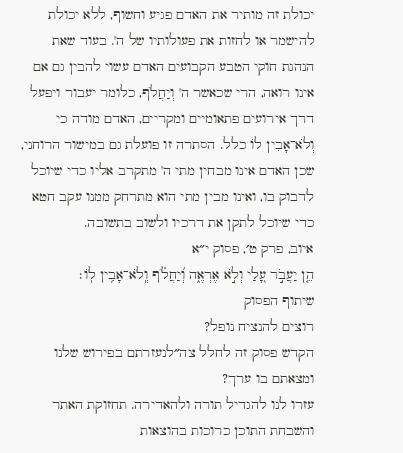יכולת זה מותיר את האדם פגיע וחשוף, ללא יכולת להישמר או לחזות את פעולותיו של ה'. בעוד שאת הנהגת חוקי הטבע הקבועים האדם עשוי להבין גם אם אינו רואה, הרי שכאשר ה' וְיַחֲלֹף, כלומר יעבור ויפעל דרך אירועים פתאומיים ומקריים, האדם מודה כי וְלֹא־אָבִין לוֹ כלל. הסתרה זו פועלת גם במישור הרוחני, שכן האדם אינו מבחין מתי ה' מתקרב אליו כדי שיוכל לדבוק בו, ואינו מבין מתי הוא מתרחק ממנו עקב חטא כדי שיוכל לתקן את דרכיו ולשוב בתשובה.
איוב, פרק ט׳, פסוק י״א
הֵ֤ן יַעֲבֹ֣ר עָ֭לַי וְלֹ֣א אֶרְאֶ֑ה וְ֝יַחֲלֹ֗ף וְֽלֹא־אָבִ֥ין לֽוֹ׃
שיתוף הפסוק
רוצים להנציח נופל?
הקדש פסוק זה לחלל צה״לנעזרתם בפירוש שלנו ומצאתם בו ערך?
עזרו לנו להגדיל תורה ולהאדירה. תחזוקת האתר והשבחת התוכן כרוכות בהוצאות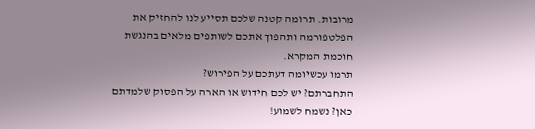מרובות. תרומה קטנה שלכם תסייע לנו להחזיק את הפלטפורמה ותהפוך אתכם לשותפים מלאים בהנגשת חוכמת המקרא.
תרמו עכשיומה דעתכם על הפירוש?
התחברתם? יש לכם חידוש או הארה על הפסוק שלמדתם כאן? נשמח לשמוע!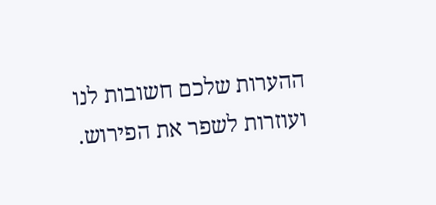ההערות שלכם חשובות לנו ועוזרות לשפר את הפירוש.